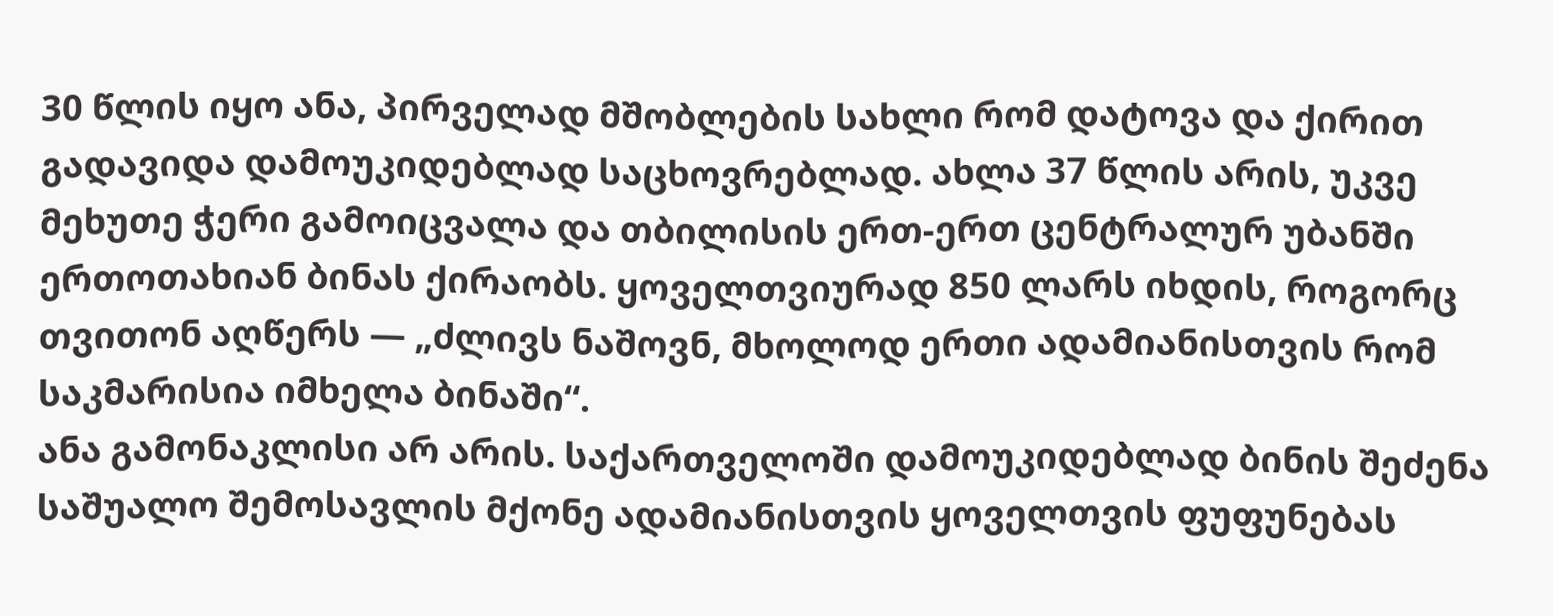30 წლის იყო ანა, პირველად მშობლების სახლი რომ დატოვა და ქირით გადავიდა დამოუკიდებლად საცხოვრებლად. ახლა 37 წლის არის, უკვე მეხუთე ჭერი გამოიცვალა და თბილისის ერთ-ერთ ცენტრალურ უბანში ერთოთახიან ბინას ქირაობს. ყოველთვიურად 850 ლარს იხდის, როგორც თვითონ აღწერს — „ძლივს ნაშოვნ, მხოლოდ ერთი ადამიანისთვის რომ საკმარისია იმხელა ბინაში“.
ანა გამონაკლისი არ არის. საქართველოში დამოუკიდებლად ბინის შეძენა საშუალო შემოსავლის მქონე ადამიანისთვის ყოველთვის ფუფუნებას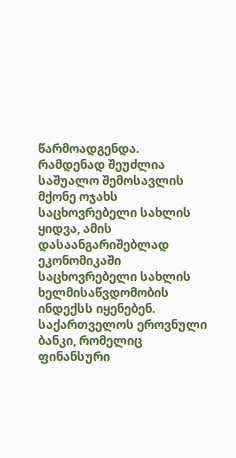წარმოადგენდა.
რამდენად შეუძლია საშუალო შემოსავლის მქონე ოჯახს საცხოვრებელი სახლის ყიდვა, ამის დასაანგარიშებლად ეკონომიკაში საცხოვრებელი სახლის ხელმისაწვდომობის ინდექსს იყენებენ. საქართველოს ეროვნული ბანკი, რომელიც ფინანსური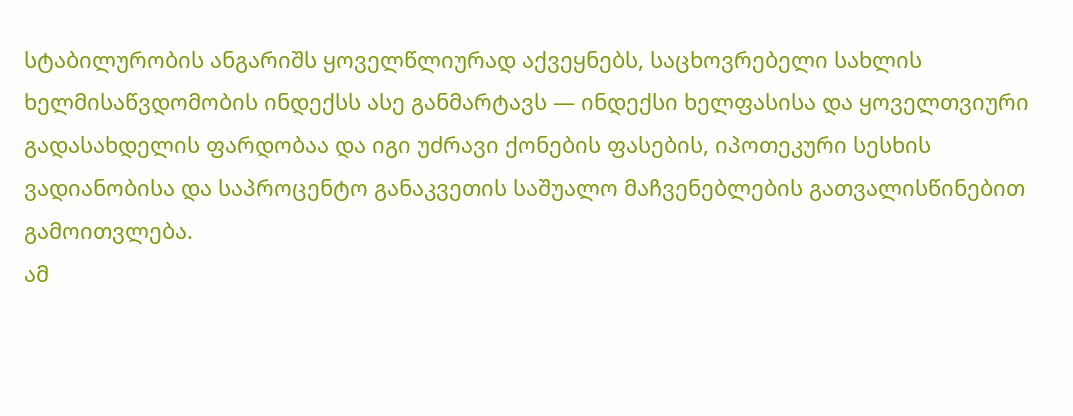სტაბილურობის ანგარიშს ყოველწლიურად აქვეყნებს, საცხოვრებელი სახლის ხელმისაწვდომობის ინდექსს ასე განმარტავს — ინდექსი ხელფასისა და ყოველთვიური გადასახდელის ფარდობაა და იგი უძრავი ქონების ფასების, იპოთეკური სესხის ვადიანობისა და საპროცენტო განაკვეთის საშუალო მაჩვენებლების გათვალისწინებით გამოითვლება.
ამ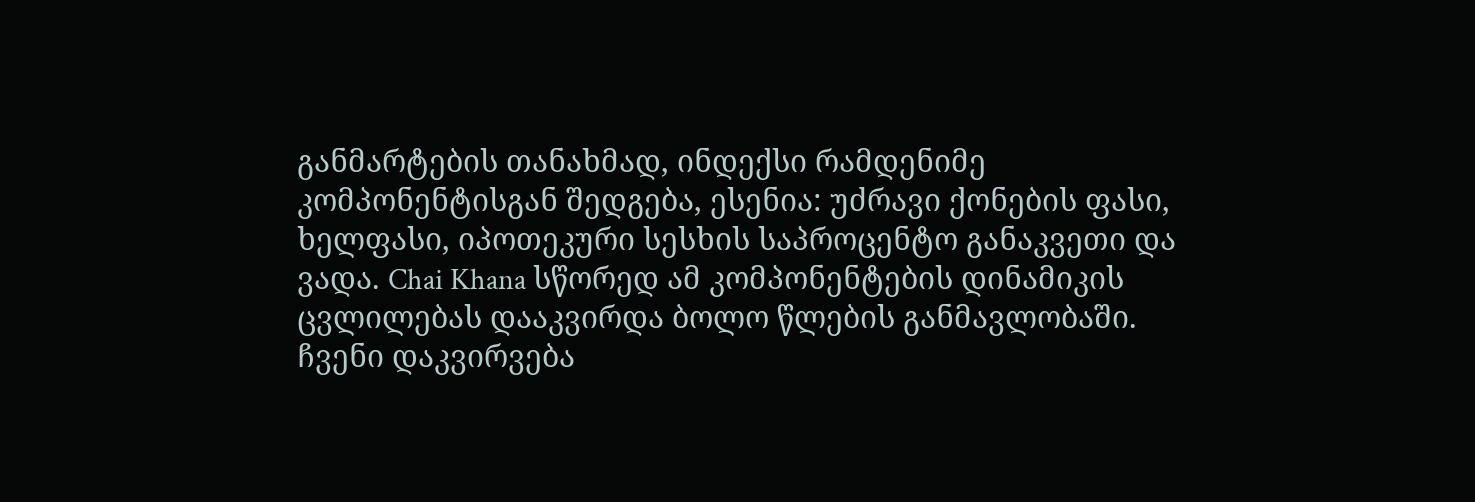განმარტების თანახმად, ინდექსი რამდენიმე კომპონენტისგან შედგება, ესენია: უძრავი ქონების ფასი, ხელფასი, იპოთეკური სესხის საპროცენტო განაკვეთი და ვადა. Chai Khana სწორედ ამ კომპონენტების დინამიკის ცვლილებას დააკვირდა ბოლო წლების განმავლობაში. ჩვენი დაკვირვება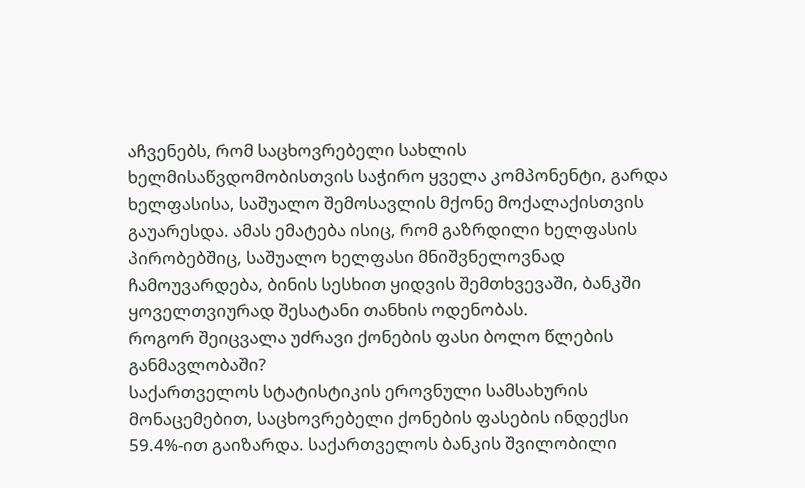აჩვენებს, რომ საცხოვრებელი სახლის ხელმისაწვდომობისთვის საჭირო ყველა კომპონენტი, გარდა ხელფასისა, საშუალო შემოსავლის მქონე მოქალაქისთვის გაუარესდა. ამას ემატება ისიც, რომ გაზრდილი ხელფასის პირობებშიც, საშუალო ხელფასი მნიშვნელოვნად ჩამოუვარდება, ბინის სესხით ყიდვის შემთხვევაში, ბანკში ყოველთვიურად შესატანი თანხის ოდენობას.
როგორ შეიცვალა უძრავი ქონების ფასი ბოლო წლების განმავლობაში?
საქართველოს სტატისტიკის ეროვნული სამსახურის მონაცემებით, საცხოვრებელი ქონების ფასების ინდექსი 59.4%-ით გაიზარდა. საქართველოს ბანკის შვილობილი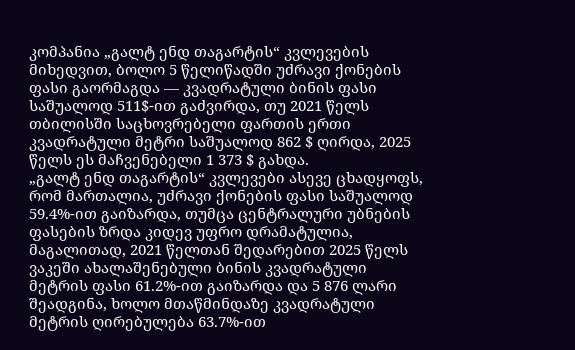კომპანია „გალტ ენდ თაგარტის“ კვლევების მიხედვით, ბოლო 5 წელიწადში უძრავი ქონების ფასი გაორმაგდა — კვადრატული ბინის ფასი საშუალოდ 511$-ით გაძვირდა, თუ 2021 წელს თბილისში საცხოვრებელი ფართის ერთი კვადრატული მეტრი საშუალოდ 862 $ ღირდა, 2025 წელს ეს მაჩვენებელი 1 373 $ გახდა.
„გალტ ენდ თაგარტის“ კვლევები ასევე ცხადყოფს, რომ მართალია, უძრავი ქონების ფასი საშუალოდ 59.4%-ით გაიზარდა, თუმცა ცენტრალური უბნების ფასების ზრდა კიდევ უფრო დრამატულია, მაგალითად, 2021 წელთან შედარებით 2025 წელს ვაკეში ახალაშენებული ბინის კვადრატული მეტრის ფასი 61.2%-ით გაიზარდა და 5 876 ლარი შეადგინა, ხოლო მთაწმინდაზე კვადრატული მეტრის ღირებულება 63.7%-ით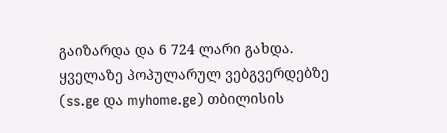გაიზარდა და 6 724 ლარი გახდა.
ყველაზე პოპულარულ ვებგვერდებზე (ss.ge და myhome.ge) თბილისის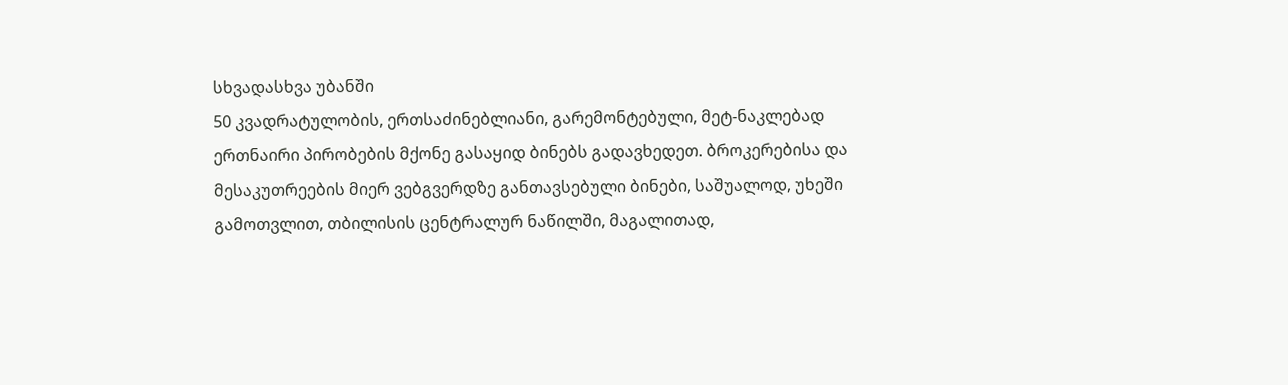სხვადასხვა უბანში
50 კვადრატულობის, ერთსაძინებლიანი, გარემონტებული, მეტ-ნაკლებად ერთნაირი პირობების მქონე გასაყიდ ბინებს გადავხედეთ. ბროკერებისა და მესაკუთრეების მიერ ვებგვერდზე განთავსებული ბინები, საშუალოდ, უხეში გამოთვლით, თბილისის ცენტრალურ ნაწილში, მაგალითად,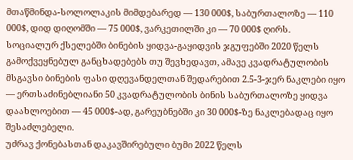მთაწმინდა-სოლოლაკის მიმდებარედ — 130 000$, საბურთალოზე — 110 000$, დიდ დიღომში — 75 000$, ვარკეთილში კი — 70 000$ ღირს.
სოციალურ ქსელებში ბინების ყიდვა-გაყიდვის ჯგუფებში 2020 წელს გამოქვეყნებულ განცხადებებს თუ შევხედავთ, ამავე კვადრატულობის მსგავსი ბინების ფასი დღევანდელთან შედარებით 2.5-3-ჯერ ნაკლები იყო — ერთსაძინებლიანი 50 კვადრატულობის ბინის საბურთალოზე ყიდვა დაახლოებით — 45 000$-ად, გარეუბნებში კი 30 000$-ზე ნაკლებადაც იყო შესაძლებელი.
უძრავ ქონებასთან დაკავშირებული ბუმი 2022 წელს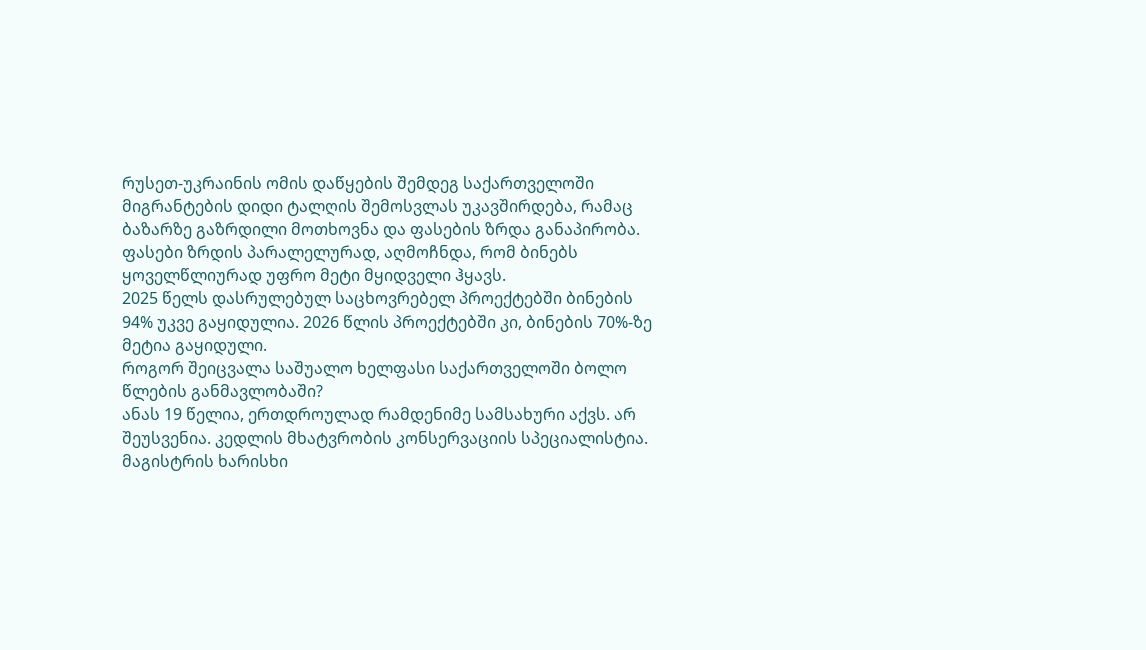რუსეთ-უკრაინის ომის დაწყების შემდეგ საქართველოში მიგრანტების დიდი ტალღის შემოსვლას უკავშირდება, რამაც ბაზარზე გაზრდილი მოთხოვნა და ფასების ზრდა განაპირობა. ფასები ზრდის პარალელურად, აღმოჩნდა, რომ ბინებს ყოველწლიურად უფრო მეტი მყიდველი ჰყავს.
2025 წელს დასრულებულ საცხოვრებელ პროექტებში ბინების 94% უკვე გაყიდულია. 2026 წლის პროექტებში კი, ბინების 70%-ზე მეტია გაყიდული.
როგორ შეიცვალა საშუალო ხელფასი საქართველოში ბოლო წლების განმავლობაში?
ანას 19 წელია, ერთდროულად რამდენიმე სამსახური აქვს. არ შეუსვენია. კედლის მხატვრობის კონსერვაციის სპეციალისტია. მაგისტრის ხარისხი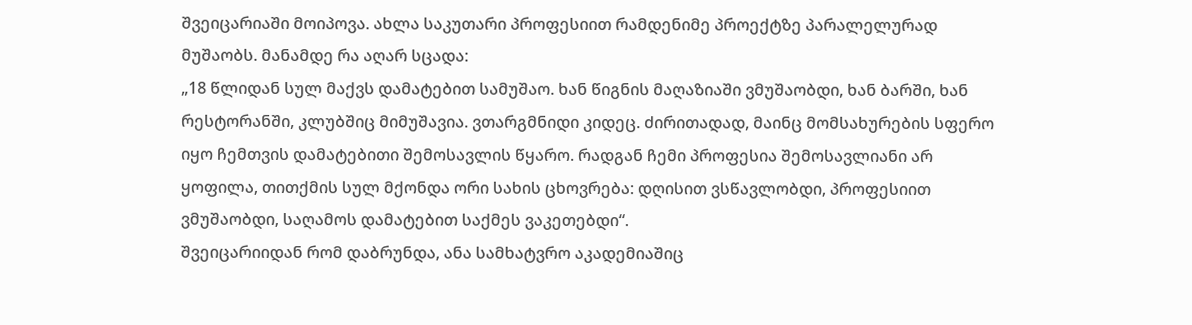შვეიცარიაში მოიპოვა. ახლა საკუთარი პროფესიით რამდენიმე პროექტზე პარალელურად მუშაობს. მანამდე რა აღარ სცადა:
„18 წლიდან სულ მაქვს დამატებით სამუშაო. ხან წიგნის მაღაზიაში ვმუშაობდი, ხან ბარში, ხან რესტორანში, კლუბშიც მიმუშავია. ვთარგმნიდი კიდეც. ძირითადად, მაინც მომსახურების სფერო იყო ჩემთვის დამატებითი შემოსავლის წყარო. რადგან ჩემი პროფესია შემოსავლიანი არ ყოფილა, თითქმის სულ მქონდა ორი სახის ცხოვრება: დღისით ვსწავლობდი, პროფესიით ვმუშაობდი, საღამოს დამატებით საქმეს ვაკეთებდი“.
შვეიცარიიდან რომ დაბრუნდა, ანა სამხატვრო აკადემიაშიც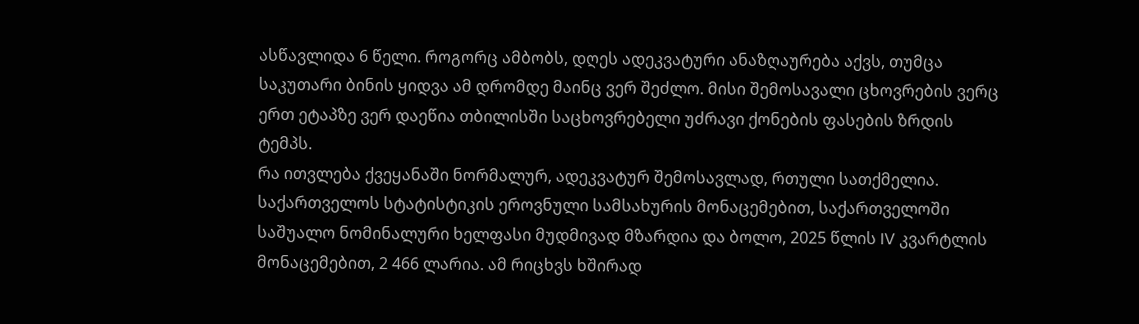ასწავლიდა 6 წელი. როგორც ამბობს, დღეს ადეკვატური ანაზღაურება აქვს, თუმცა საკუთარი ბინის ყიდვა ამ დრომდე მაინც ვერ შეძლო. მისი შემოსავალი ცხოვრების ვერც ერთ ეტაპზე ვერ დაეწია თბილისში საცხოვრებელი უძრავი ქონების ფასების ზრდის ტემპს.
რა ითვლება ქვეყანაში ნორმალურ, ადეკვატურ შემოსავლად, რთული სათქმელია. საქართველოს სტატისტიკის ეროვნული სამსახურის მონაცემებით, საქართველოში საშუალო ნომინალური ხელფასი მუდმივად მზარდია და ბოლო, 2025 წლის IV კვარტლის მონაცემებით, 2 466 ლარია. ამ რიცხვს ხშირად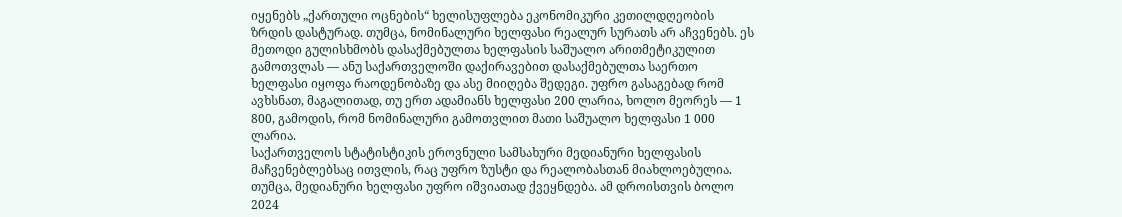იყენებს „ქართული ოცნების“ ხელისუფლება ეკონომიკური კეთილდღეობის ზრდის დასტურად. თუმცა, ნომინალური ხელფასი რეალურ სურათს არ აჩვენებს. ეს მეთოდი გულისხმობს დასაქმებულთა ხელფასის საშუალო არითმეტიკულით გამოთვლას — ანუ საქართველოში დაქირავებით დასაქმებულთა საერთო ხელფასი იყოფა რაოდენობაზე და ასე მიიღება შედეგი. უფრო გასაგებად რომ ავხსნათ, მაგალითად, თუ ერთ ადამიანს ხელფასი 200 ლარია, ხოლო მეორეს — 1 800, გამოდის, რომ ნომინალური გამოთვლით მათი საშუალო ხელფასი 1 000 ლარია.
საქართველოს სტატისტიკის ეროვნული სამსახური მედიანური ხელფასის მაჩვენებლებსაც ითვლის, რაც უფრო ზუსტი და რეალობასთან მიახლოებულია. თუმცა, მედიანური ხელფასი უფრო იშვიათად ქვეყნდება. ამ დროისთვის ბოლო 2024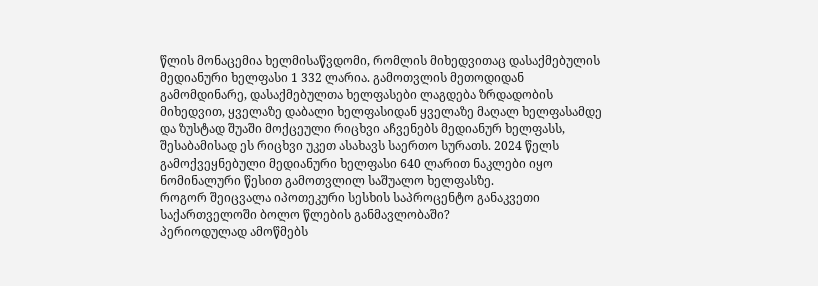წლის მონაცემია ხელმისაწვდომი, რომლის მიხედვითაც დასაქმებულის მედიანური ხელფასი 1 332 ლარია. გამოთვლის მეთოდიდან გამომდინარე, დასაქმებულთა ხელფასები ლაგდება ზრდადობის მიხედვით, ყველაზე დაბალი ხელფასიდან ყველაზე მაღალ ხელფასამდე და ზუსტად შუაში მოქცეული რიცხვი აჩვენებს მედიანურ ხელფასს, შესაბამისად ეს რიცხვი უკეთ ასახავს საერთო სურათს. 2024 წელს გამოქვეყნებული მედიანური ხელფასი 640 ლარით ნაკლები იყო ნომინალური წესით გამოთვლილ საშუალო ხელფასზე.
როგორ შეიცვალა იპოთეკური სესხის საპროცენტო განაკვეთი საქართველოში ბოლო წლების განმავლობაში?
პერიოდულად ამოწმებს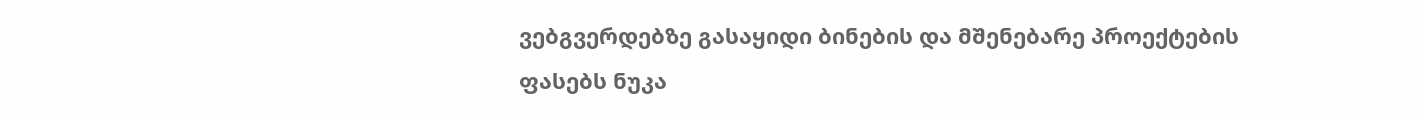ვებგვერდებზე გასაყიდი ბინების და მშენებარე პროექტების ფასებს ნუკა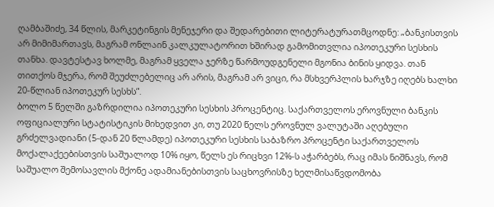ღამბაშიძე, 34 წლის, მარკეტინგის მენეჯერი და შედარებითი ლიტერატურათმცოდნე: „ბანკისთვის არ მიმიმართავს, მაგრამ ონლაინ კალკულატორით ხშირად გამომითვლია იპოთეკური სესხის თანხა. დავტესტავ ხოლმე, მაგრამ ყველა ჯერზე წარმოუდგენელი მგონია ბინის ყიდვა. თან თითქოს მჯერა, რომ შეუძლებელიც არ არის, მაგრამ არ ვიცი, რა მსხვერპლის ხარჯზე იღებს ხალხი 20-წლიან იპოთეკურ სესხს“.
ბოლო 5 წელში გაზრდილია იპოთეკური სესხის პროცენტიც. საქართველოს ეროვნული ბანკის ოფიციალური სტატისტიკის მიხედვით კი, თუ 2020 წელს ეროვნულ ვალუტაში აღებული გრძელვადიანი (5-დან 20 წლამდე) იპოთეკური სესხის საბაზრო პროცენტი საქართველოს მოქალაქეებისთვის საშუალოდ 10% იყო, წელს ეს რიცხვი 12%-ს აჭარბებს, რაც იმას ნიშნავს, რომ საშუალო შემოსავლის მქონე ადამიანებისთვის საცხოვრისზე ხელმისაწვდომობა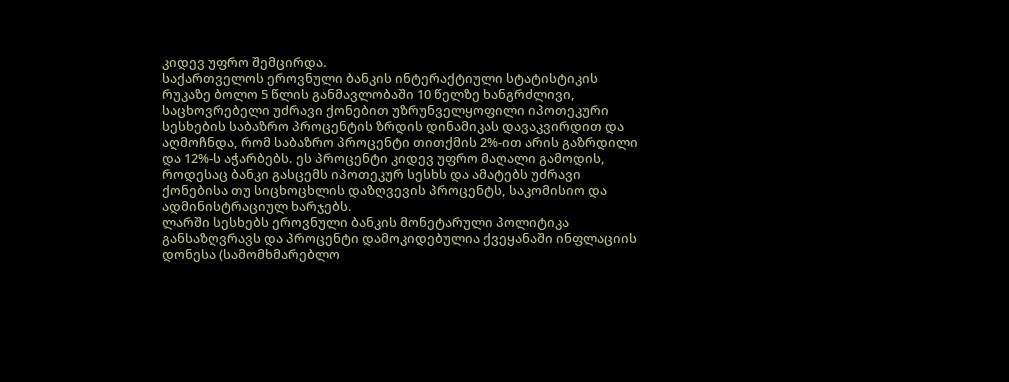კიდევ უფრო შემცირდა.
საქართველოს ეროვნული ბანკის ინტერაქტიული სტატისტიკის რუკაზე ბოლო 5 წლის განმავლობაში 10 წელზე ხანგრძლივი, საცხოვრებელი უძრავი ქონებით უზრუნველყოფილი იპოთეკური სესხების საბაზრო პროცენტის ზრდის დინამიკას დავაკვირდით და აღმოჩნდა, რომ საბაზრო პროცენტი თითქმის 2%-ით არის გაზრდილი და 12%-ს აჭარბებს. ეს პროცენტი კიდევ უფრო მაღალი გამოდის, როდესაც ბანკი გასცემს იპოთეკურ სესხს და ამატებს უძრავი ქონებისა თუ სიცხოცხლის დაზღვევის პროცენტს, საკომისიო და ადმინისტრაციულ ხარჯებს.
ლარში სესხებს ეროვნული ბანკის მონეტარული პოლიტიკა განსაზღვრავს და პროცენტი დამოკიდებულია ქვეყანაში ინფლაციის დონესა (სამომხმარებლო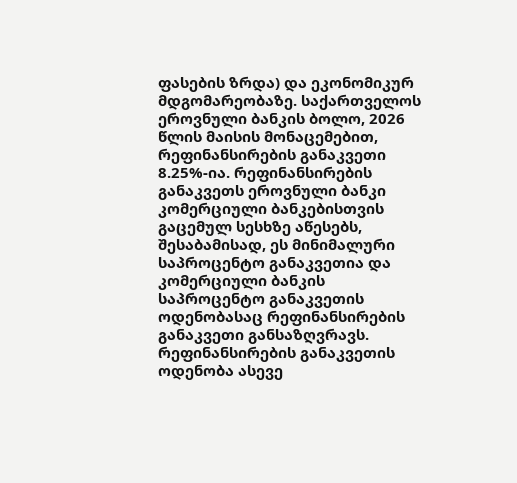ფასების ზრდა) და ეკონომიკურ მდგომარეობაზე. საქართველოს ეროვნული ბანკის ბოლო, 2026 წლის მაისის მონაცემებით, რეფინანსირების განაკვეთი 8.25%-ია. რეფინანსირების განაკვეთს ეროვნული ბანკი კომერციული ბანკებისთვის გაცემულ სესხზე აწესებს, შესაბამისად, ეს მინიმალური საპროცენტო განაკვეთია და კომერციული ბანკის საპროცენტო განაკვეთის ოდენობასაც რეფინანსირების განაკვეთი განსაზღვრავს.
რეფინანსირების განაკვეთის ოდენობა ასევე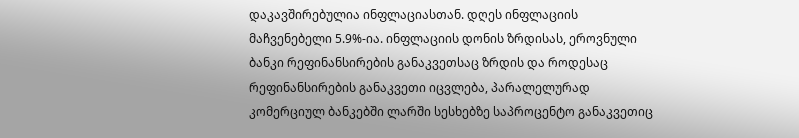დაკავშირებულია ინფლაციასთან. დღეს ინფლაციის მაჩვენებელი 5.9%-ია. ინფლაციის დონის ზრდისას, ეროვნული ბანკი რეფინანსირების განაკვეთსაც ზრდის და როდესაც რეფინანსირების განაკვეთი იცვლება, პარალელურად კომერციულ ბანკებში ლარში სესხებზე საპროცენტო განაკვეთიც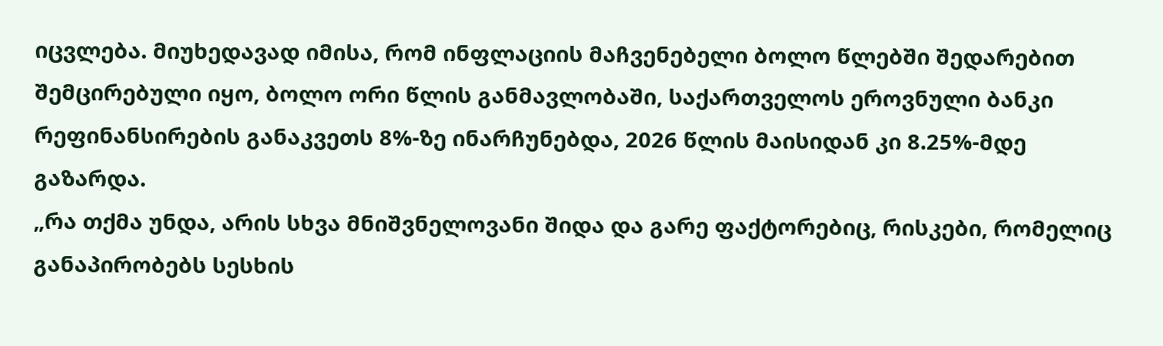იცვლება. მიუხედავად იმისა, რომ ინფლაციის მაჩვენებელი ბოლო წლებში შედარებით შემცირებული იყო, ბოლო ორი წლის განმავლობაში, საქართველოს ეროვნული ბანკი რეფინანსირების განაკვეთს 8%-ზე ინარჩუნებდა, 2026 წლის მაისიდან კი 8.25%-მდე გაზარდა.
„რა თქმა უნდა, არის სხვა მნიშვნელოვანი შიდა და გარე ფაქტორებიც, რისკები, რომელიც განაპირობებს სესხის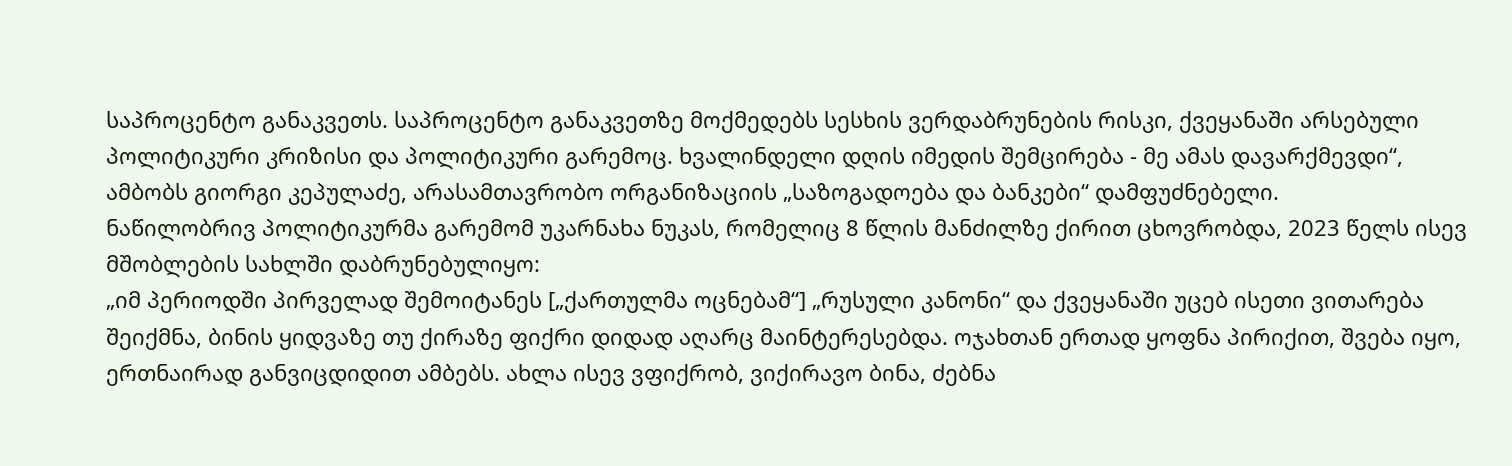საპროცენტო განაკვეთს. საპროცენტო განაკვეთზე მოქმედებს სესხის ვერდაბრუნების რისკი, ქვეყანაში არსებული პოლიტიკური კრიზისი და პოლიტიკური გარემოც. ხვალინდელი დღის იმედის შემცირება - მე ამას დავარქმევდი“, ამბობს გიორგი კეპულაძე, არასამთავრობო ორგანიზაციის „საზოგადოება და ბანკები“ დამფუძნებელი.
ნაწილობრივ პოლიტიკურმა გარემომ უკარნახა ნუკას, რომელიც 8 წლის მანძილზე ქირით ცხოვრობდა, 2023 წელს ისევ მშობლების სახლში დაბრუნებულიყო:
„იმ პერიოდში პირველად შემოიტანეს [„ქართულმა ოცნებამ“] „რუსული კანონი“ და ქვეყანაში უცებ ისეთი ვითარება შეიქმნა, ბინის ყიდვაზე თუ ქირაზე ფიქრი დიდად აღარც მაინტერესებდა. ოჯახთან ერთად ყოფნა პირიქით, შვება იყო, ერთნაირად განვიცდიდით ამბებს. ახლა ისევ ვფიქრობ, ვიქირავო ბინა, ძებნა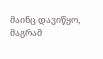მაინც დავიწყო, მაგრამ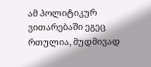ამ პოლიტიკურ ვითარებაში ეგეც რთულია, მუდმივად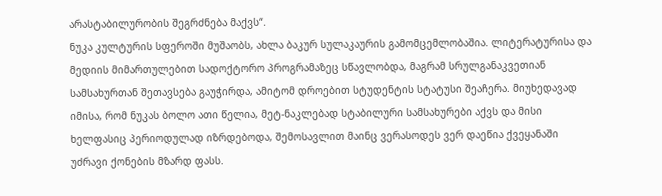არასტაბილურობის შეგრძნება მაქვს“.
ნუკა კულტურის სფეროში მუშაობს, ახლა ბაკურ სულაკაურის გამომცემლობაშია. ლიტერატურისა და მედიის მიმართულებით სადოქტორო პროგრამაზეც სწავლობდა, მაგრამ სრულგანაკვეთიან სამსახურთან შეთავსება გაუჭირდა, ამიტომ დროებით სტუდენტის სტატუსი შეაჩერა. მიუხედავად იმისა, რომ ნუკას ბოლო ათი წელია, მეტ-ნაკლებად სტაბილური სამსახურები აქვს და მისი ხელფასიც პერიოდულად იზრდებოდა, შემოსავლით მაინც ვერასოდეს ვერ დაეწია ქვეყანაში უძრავი ქონების მზარდ ფასს.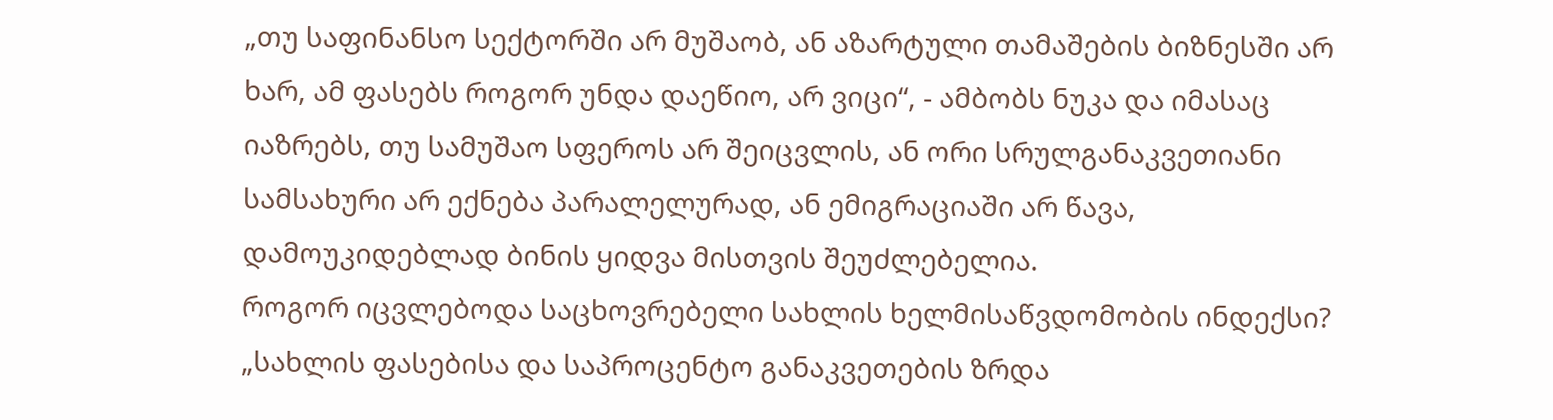„თუ საფინანსო სექტორში არ მუშაობ, ან აზარტული თამაშების ბიზნესში არ ხარ, ამ ფასებს როგორ უნდა დაეწიო, არ ვიცი“, - ამბობს ნუკა და იმასაც იაზრებს, თუ სამუშაო სფეროს არ შეიცვლის, ან ორი სრულგანაკვეთიანი სამსახური არ ექნება პარალელურად, ან ემიგრაციაში არ წავა, დამოუკიდებლად ბინის ყიდვა მისთვის შეუძლებელია.
როგორ იცვლებოდა საცხოვრებელი სახლის ხელმისაწვდომობის ინდექსი?
„სახლის ფასებისა და საპროცენტო განაკვეთების ზრდა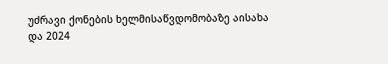უძრავი ქონების ხელმისაწვდომობაზე აისახა და 2024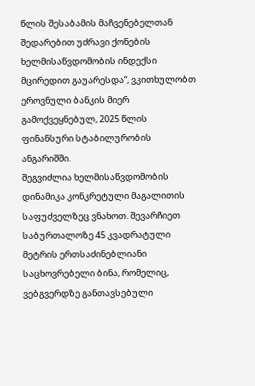წლის შესაბამის მაჩვენებელთან შედარებით უძრავი ქონების ხელმისაწვდომობის ინდექსი მცირედით გაუარესდა“, ვკითხულობთ ეროვნული ბანკის მიერ გამოქვეყნებულ, 2025 წლის ფინანსური სტაბილურობის ანგარიშში.
შეგვიძლია ხელმისაწვდომობის დინამიკა კონკრეტული მაგალითის საფუძველზეც ვნახოთ. შევარჩიეთ საბურთალოზე 45 კვადრატული მეტრის ერთსაძინებლიანი საცხოვრებელი ბინა, რომელიც, ვებგვერდზე განთავსებული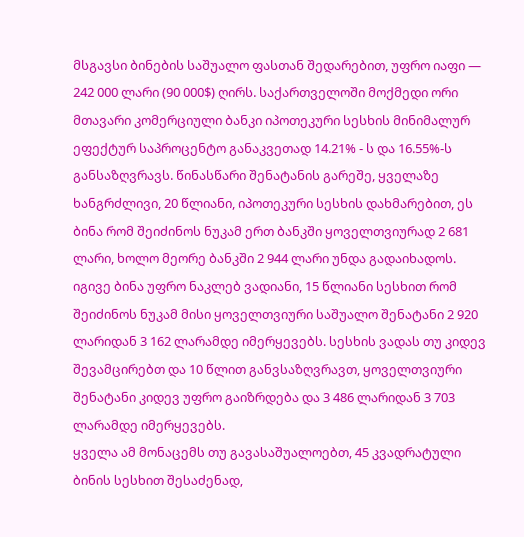მსგავსი ბინების საშუალო ფასთან შედარებით, უფრო იაფი — 242 000 ლარი (90 000$) ღირს. საქართველოში მოქმედი ორი მთავარი კომერციული ბანკი იპოთეკური სესხის მინიმალურ ეფექტურ საპროცენტო განაკვეთად 14.21% - ს და 16.55%-ს განსაზღვრავს. წინასწარი შენატანის გარეშე, ყველაზე ხანგრძლივი, 20 წლიანი, იპოთეკური სესხის დახმარებით, ეს ბინა რომ შეიძინოს ნუკამ ერთ ბანკში ყოველთვიურად 2 681 ლარი, ხოლო მეორე ბანკში 2 944 ლარი უნდა გადაიხადოს.
იგივე ბინა უფრო ნაკლებ ვადიანი, 15 წლიანი სესხით რომ შეიძინოს ნუკამ მისი ყოველთვიური საშუალო შენატანი 2 920 ლარიდან 3 162 ლარამდე იმერყევებს. სესხის ვადას თუ კიდევ შევამცირებთ და 10 წლით განვსაზღვრავთ, ყოველთვიური შენატანი კიდევ უფრო გაიზრდება და 3 486 ლარიდან 3 703 ლარამდე იმერყევებს.
ყველა ამ მონაცემს თუ გავასაშუალოებთ, 45 კვადრატული ბინის სესხით შესაძენად,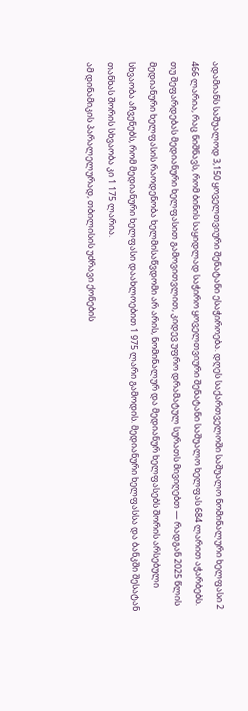ადამიანს საშუალოდ 3,150 ყოველთვიური შენატანი ესაჭიროება. დღეს საქართველოში საშუალო ნომინალური ხელფასი 2 466 ლარია, რაც ნიშნავს, რომ ბინის საყიდლად საჭირო ყოველთვიური შენატანი საშუალო ხელფას 684 ლარით აჭარბებს. თუ შეფარდებას მედიანური ხელფასით გამოვითვლით, კიდევ უფრო დრამატულ სურათს მივიღებთ — რადგან 2025 წლის მედიანური ხელფასის რაოდენობა ხელმისაწვდომი არ არის, ნომინალურ და მედიანურ ხელფასებს შორის არსებული სხვაობა აჩვენებს, რომ მედიანური ხელფასი დაახლოებით 1 975 ლარი გამოდის. მედიანური ხელფასსა და ბანკში შესატან თანხას შორის სხვაობა კი 1 175 ლარია.
ამ დინამიკის პარალელურად, თბილისის უძრავი ქონების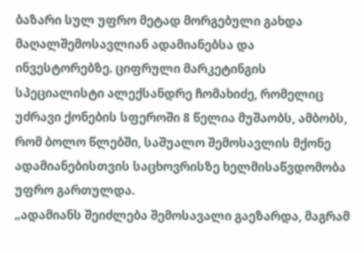ბაზარი სულ უფრო მეტად მორგებული გახდა მაღალშემოსავლიან ადამიანებსა და ინვესტორებზე. ციფრული მარკეტინგის სპეციალისტი ალექსანდრე ჩომახიძე, რომელიც უძრავი ქონების სფეროში 8 წელია მუშაობს, ამბობს, რომ ბოლო წლებში, საშუალო შემოსავლის მქონე ადამიანებისთვის საცხოვრისზე ხელმისაწვდომობა უფრო გართულდა.
„ადამიანს შეიძლება შემოსავალი გაეზარდა, მაგრამ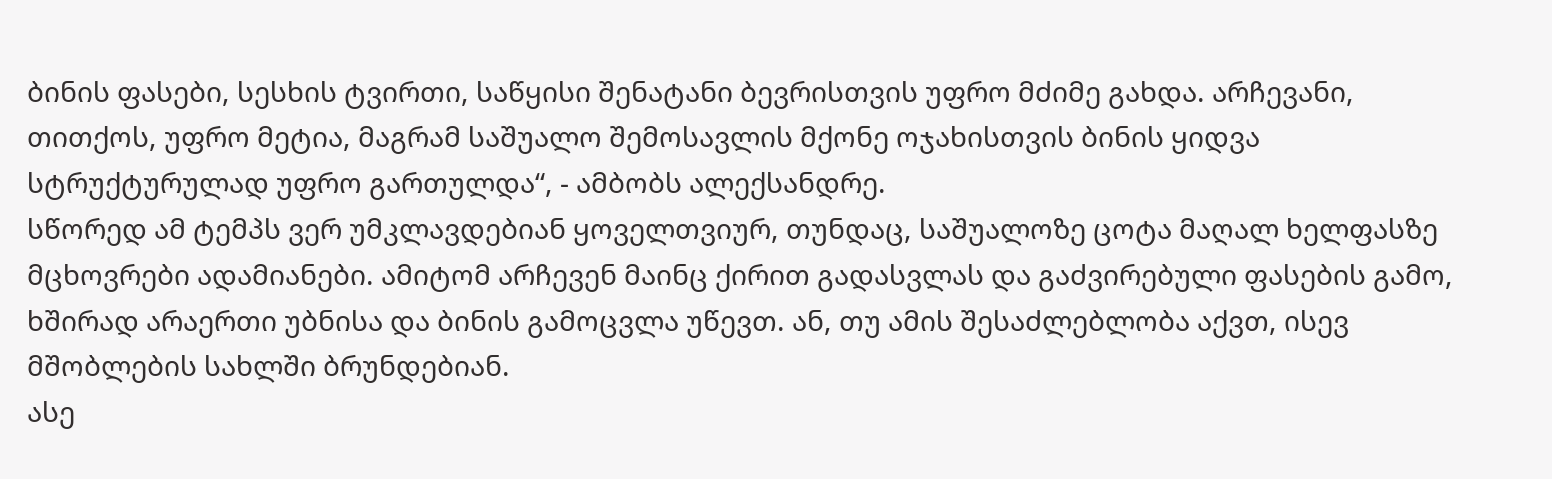ბინის ფასები, სესხის ტვირთი, საწყისი შენატანი ბევრისთვის უფრო მძიმე გახდა. არჩევანი, თითქოს, უფრო მეტია, მაგრამ საშუალო შემოსავლის მქონე ოჯახისთვის ბინის ყიდვა სტრუქტურულად უფრო გართულდა“, - ამბობს ალექსანდრე.
სწორედ ამ ტემპს ვერ უმკლავდებიან ყოველთვიურ, თუნდაც, საშუალოზე ცოტა მაღალ ხელფასზე მცხოვრები ადამიანები. ამიტომ არჩევენ მაინც ქირით გადასვლას და გაძვირებული ფასების გამო, ხშირად არაერთი უბნისა და ბინის გამოცვლა უწევთ. ან, თუ ამის შესაძლებლობა აქვთ, ისევ მშობლების სახლში ბრუნდებიან.
ასე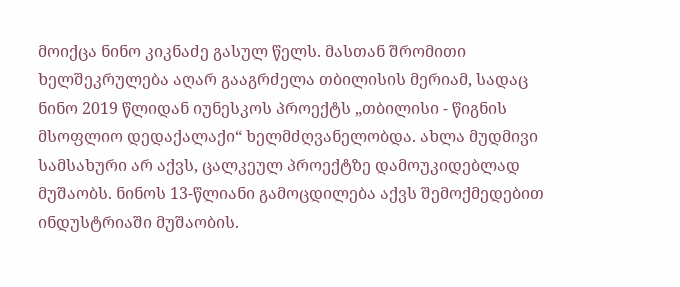მოიქცა ნინო კიკნაძე გასულ წელს. მასთან შრომითი ხელშეკრულება აღარ გააგრძელა თბილისის მერიამ, სადაც ნინო 2019 წლიდან იუნესკოს პროექტს „თბილისი - წიგნის მსოფლიო დედაქალაქი“ ხელმძღვანელობდა. ახლა მუდმივი სამსახური არ აქვს, ცალკეულ პროექტზე დამოუკიდებლად მუშაობს. ნინოს 13-წლიანი გამოცდილება აქვს შემოქმედებით ინდუსტრიაში მუშაობის.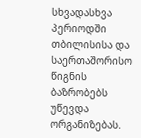სხვადასხვა პერიოდში თბილისისა და საერთაშორისო წიგნის ბაზრობებს უწევდა ორგანიზებას.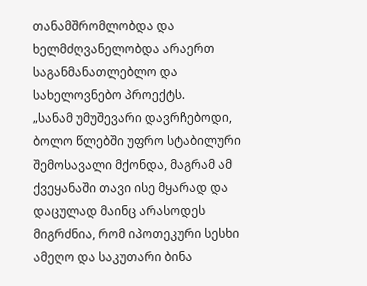თანამშრომლობდა და ხელმძღვანელობდა არაერთ საგანმანათლებლო და სახელოვნებო პროექტს.
„სანამ უმუშევარი დავრჩებოდი, ბოლო წლებში უფრო სტაბილური შემოსავალი მქონდა, მაგრამ ამ ქვეყანაში თავი ისე მყარად და დაცულად მაინც არასოდეს მიგრძნია, რომ იპოთეკური სესხი ამეღო და საკუთარი ბინა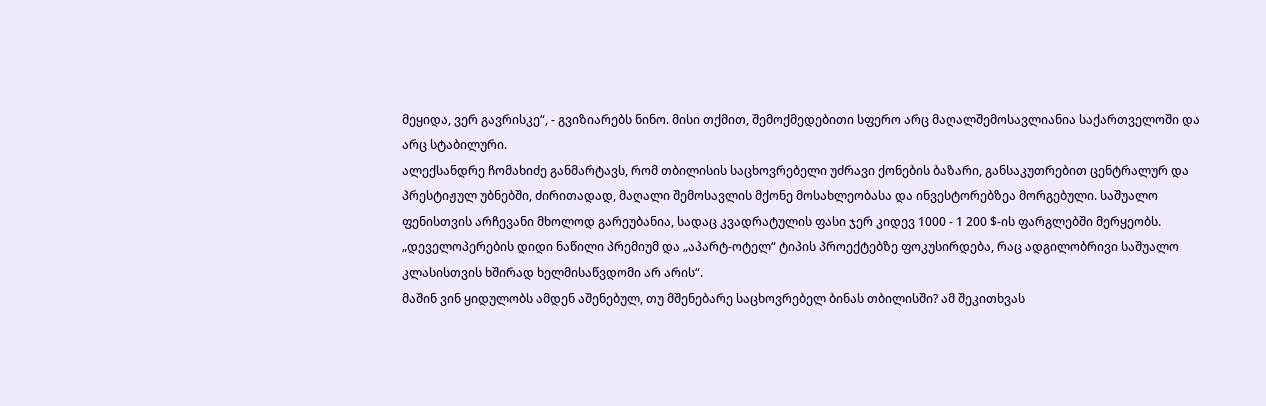მეყიდა, ვერ გავრისკე“, - გვიზიარებს ნინო. მისი თქმით, შემოქმედებითი სფერო არც მაღალშემოსავლიანია საქართველოში და არც სტაბილური.
ალექსანდრე ჩომახიძე განმარტავს, რომ თბილისის საცხოვრებელი უძრავი ქონების ბაზარი, განსაკუთრებით ცენტრალურ და პრესტიჟულ უბნებში, ძირითადად, მაღალი შემოსავლის მქონე მოსახლეობასა და ინვესტორებზეა მორგებული. საშუალო ფენისთვის არჩევანი მხოლოდ გარეუბანია, სადაც კვადრატულის ფასი ჯერ კიდევ 1000 - 1 200 $-ის ფარგლებში მერყეობს.
„დეველოპერების დიდი ნაწილი პრემიუმ და „აპარტ-ოტელ“ ტიპის პროექტებზე ფოკუსირდება, რაც ადგილობრივი საშუალო კლასისთვის ხშირად ხელმისაწვდომი არ არის“.
მაშინ ვინ ყიდულობს ამდენ აშენებულ, თუ მშენებარე საცხოვრებელ ბინას თბილისში? ამ შეკითხვას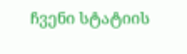ჩვენი სტატიის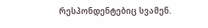რესპონდენტებიც სვამენ.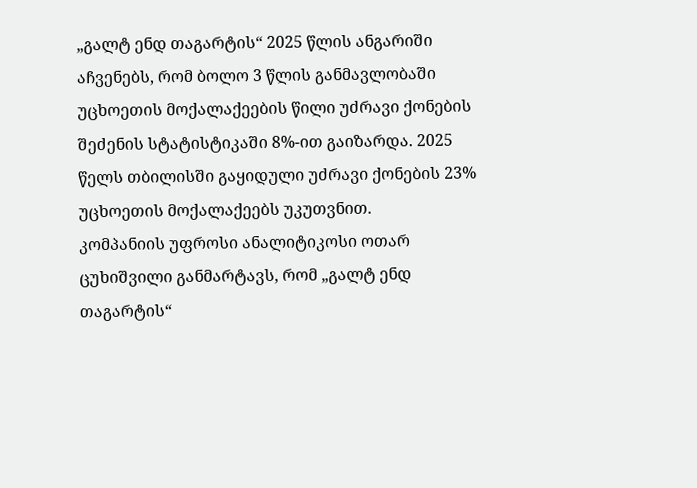„გალტ ენდ თაგარტის“ 2025 წლის ანგარიში აჩვენებს, რომ ბოლო 3 წლის განმავლობაში უცხოეთის მოქალაქეების წილი უძრავი ქონების შეძენის სტატისტიკაში 8%-ით გაიზარდა. 2025 წელს თბილისში გაყიდული უძრავი ქონების 23% უცხოეთის მოქალაქეებს უკუთვნით.
კომპანიის უფროსი ანალიტიკოსი ოთარ ცუხიშვილი განმარტავს, რომ „გალტ ენდ თაგარტის“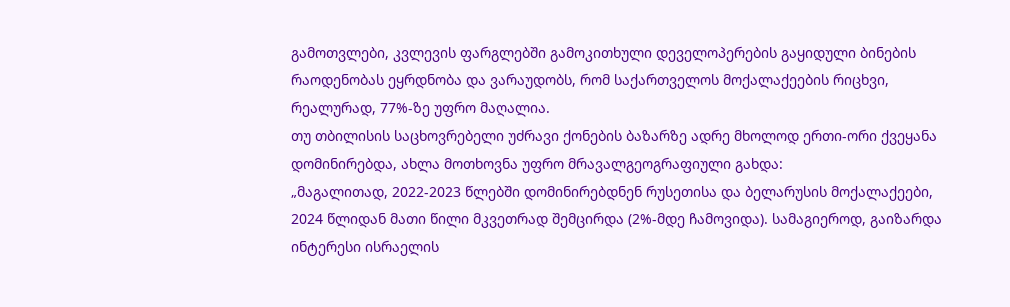გამოთვლები, კვლევის ფარგლებში გამოკითხული დეველოპერების გაყიდული ბინების რაოდენობას ეყრდნობა და ვარაუდობს, რომ საქართველოს მოქალაქეების რიცხვი, რეალურად, 77%-ზე უფრო მაღალია.
თუ თბილისის საცხოვრებელი უძრავი ქონების ბაზარზე ადრე მხოლოდ ერთი-ორი ქვეყანა დომინირებდა, ახლა მოთხოვნა უფრო მრავალგეოგრაფიული გახდა:
„მაგალითად, 2022-2023 წლებში დომინირებდნენ რუსეთისა და ბელარუსის მოქალაქეები, 2024 წლიდან მათი წილი მკვეთრად შემცირდა (2%-მდე ჩამოვიდა). სამაგიეროდ, გაიზარდა ინტერესი ისრაელის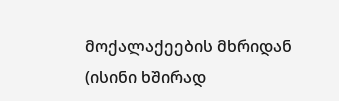მოქალაქეების მხრიდან (ისინი ხშირად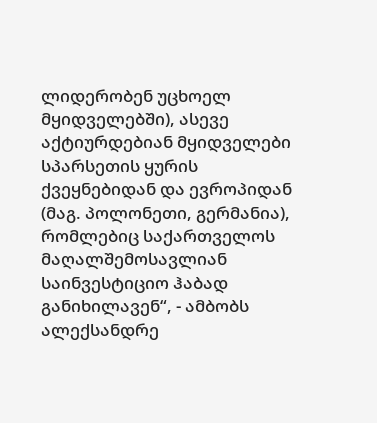ლიდერობენ უცხოელ მყიდველებში), ასევე აქტიურდებიან მყიდველები სპარსეთის ყურის ქვეყნებიდან და ევროპიდან (მაგ. პოლონეთი, გერმანია), რომლებიც საქართველოს მაღალშემოსავლიან საინვესტიციო ჰაბად განიხილავენ“, - ამბობს ალექსანდრე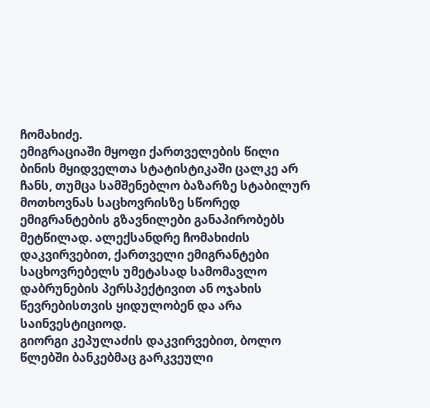ჩომახიძე.
ემიგრაციაში მყოფი ქართველების წილი ბინის მყიდველთა სტატისტიკაში ცალკე არ ჩანს, თუმცა სამშენებლო ბაზარზე სტაბილურ მოთხოვნას საცხოვრისზე სწორედ ემიგრანტების გზავნილები განაპირობებს მეტწილად. ალექსანდრე ჩომახიძის დაკვირვებით, ქართველი ემიგრანტები საცხოვრებელს უმეტასად სამომავლო დაბრუნების პერსპექტივით ან ოჯახის წევრებისთვის ყიდულობენ და არა საინვესტიციოდ.
გიორგი კეპულაძის დაკვირვებით, ბოლო წლებში ბანკებმაც გარკვეული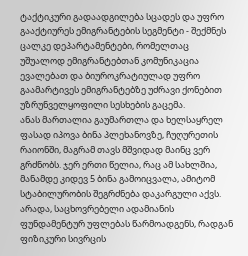ტაქტიკური გადაადგილება სცადეს და უფრო გააქტიურეს ემიგრანტების სეგმენტი - შექმნეს ცალკე დეპარტამენტები, რომელთაც უშუალოდ ემიგრანტებთან კომუნიკაცია ევალებათ და ბიუროკრატიულად უფრო გაამარტივეს ემიგრანტებზე უძრავი ქონებით უზრუნველყოფილი სესხების გაცემა.
ანას მართალია გაუმართლა და ხელსაყრელ ფასად იპოვა ბინა პლეხანოვზე, ჩუღურეთის რაიონში, მაგრამ თავს მშვიდად მაინც ვერ გრძნობს. ჯერ ერთი წელია, რაც ამ სახლშია, მანამდე კიდევ 5 ბინა გამოიცვალა, ამიტომ სტაბილურობის შეგრძნება დაკარგული აქვს. არადა, საცხოვრებელი ადამიანის ფუნდამენტურ უფლებას წარმოადგენს, რადგან ფიზიკური სივრცის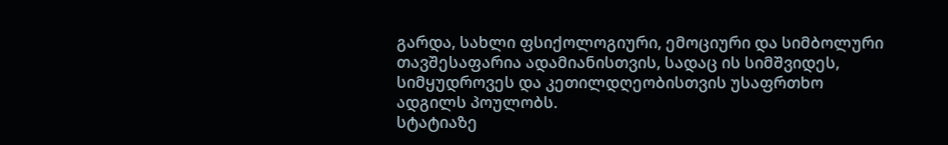გარდა, სახლი ფსიქოლოგიური, ემოციური და სიმბოლური თავშესაფარია ადამიანისთვის, სადაც ის სიმშვიდეს, სიმყუდროვეს და კეთილდღეობისთვის უსაფრთხო ადგილს პოულობს.
სტატიაზე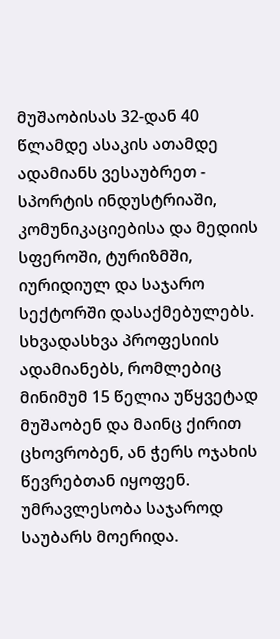მუშაობისას 32-დან 40 წლამდე ასაკის ათამდე ადამიანს ვესაუბრეთ - სპორტის ინდუსტრიაში, კომუნიკაციებისა და მედიის სფეროში, ტურიზმში, იურიდიულ და საჯარო სექტორში დასაქმებულებს. სხვადასხვა პროფესიის ადამიანებს, რომლებიც მინიმუმ 15 წელია უწყვეტად მუშაობენ და მაინც ქირით ცხოვრობენ, ან ჭერს ოჯახის წევრებთან იყოფენ. უმრავლესობა საჯაროდ საუბარს მოერიდა.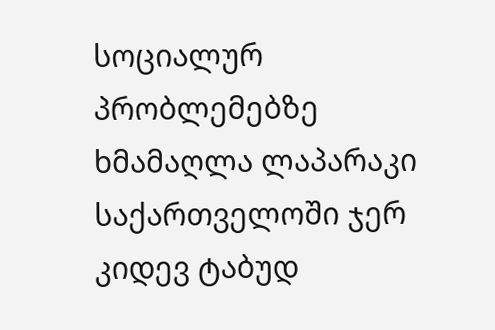სოციალურ პრობლემებზე ხმამაღლა ლაპარაკი საქართველოში ჯერ კიდევ ტაბუდ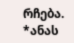რჩება.
*ანას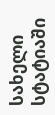სახელი სტატიაში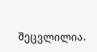შეცვლილია.